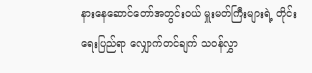နားနေဆောင်တော်အတွင်းဝယ် မှူးမတ်ကြီးများရဲ့ တိုင်းရေးပြည်ရာ လျှောက်တင်ချက် သ၀န်လွှာ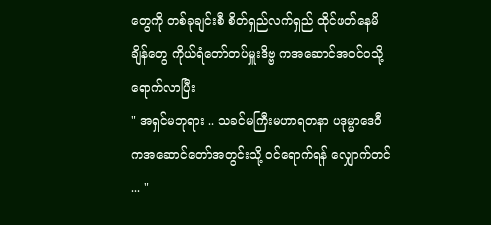တွေကို တစ်ခုချင်းစီ စိတ်ရှည်လက်ရှည် ထိုင်ဖတ်နေမိချိန်တွေ ကိုယ်ရံတော်တပ်မှူးဒိဗ္ဗ ကအဆောင်အ၀င်ဝသို့ရောက်လာပြီး
" အရှင်မဘုရား .. သခင်မကြီးမဟာရတနာ ပဒုမ္မာဒေ၀ီ ကအဆောင်တော်အတွင်းသို့ ၀င်ရောက်ရန် လျှောက်တင် ... "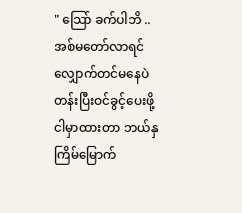" သြော် ခက်ပါဘိ .. အစ်မတော်လာရင် လျှောက်တင်မနေပဲ တန်းပြီးဝင်ခွင့်ပေးဖို့ ငါမှာထားတာ ဘယ်နှကြိမ်မြောက်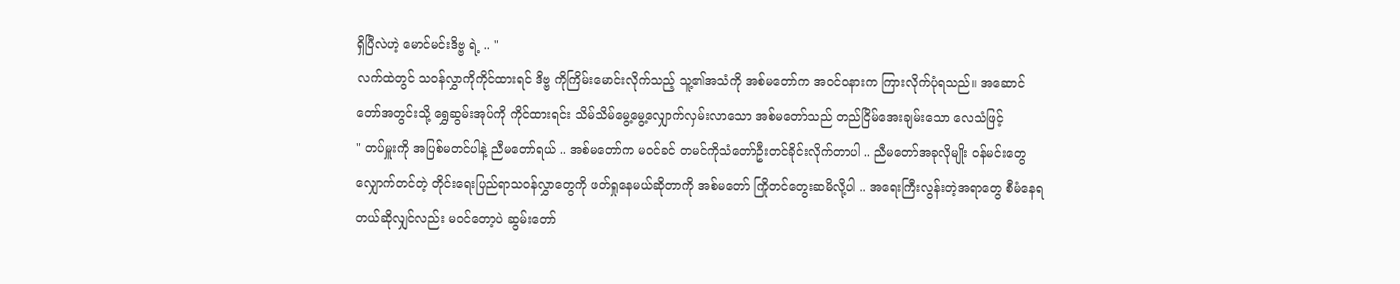ရှိပြီလဲဟဲ့ မောင်မင်းဒိဗ္ဗ ရဲ့ .. "
လက်ထဲတွင် သ၀န်လွှာကိုကိုင်ထားရင် ဒိဗ္ဗ ကိုကြိမ်းမောင်းလိုက်သည့် သူ့၏အသံကို အစ်မတော်က အ၀င်ဝနားက ကြားလိုက်ပုံရသည်။ အဆောင်တော်အတွင်းသို့ ရွှေဆွမ်းအုပ်ကို ကိုင်ထားရင်း သိမ်သိမ်မွေ့မွေ့လျှောက်လှမ်းလာသော အစ်မတော်သည် တည်ငြိမ်အေးချမ်းသော လေသံဖြင့်
" တပ်မှူးကို အပြစ်မတင်ပါနဲ့ ညီမတော်ရယ် .. အစ်မတော်က မ၀င်ခင် တမင်ကိုသံတော်ဦးတင်ခိုင်းလိုက်တာပါ .. ညီမတော်အခုလိုမျိုး ၀န်မင်းတွေလျှောက်တင်တဲ့ တိုင်းရေးပြည်ရာသ၀န်လွှာတွေကို ဖတ်ရှုနေမယ်ဆိုတာကို အစ်မတော် ကြိုတင်တွေးဆမိလို့ပါ .. အရေးကြီးလွန်းတဲ့အရာတွေ စီမံနေရတယ်ဆိုလျှင်လည်း မ၀င်တော့ပဲ ဆွမ်းတော်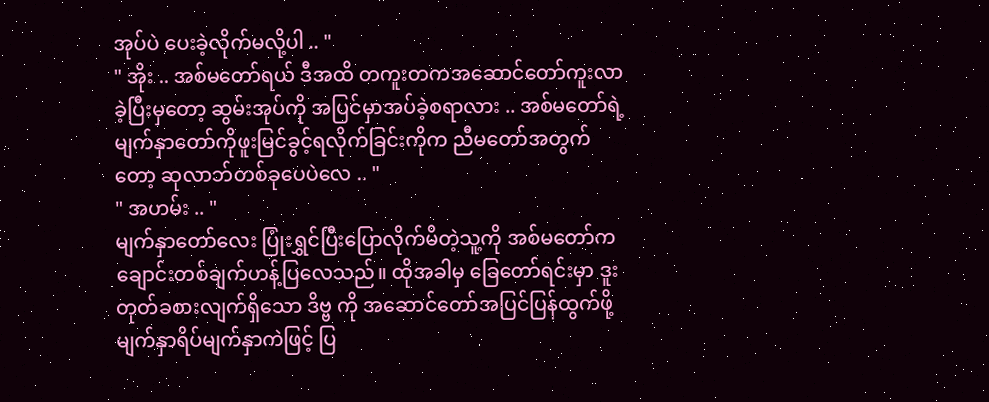အုပ်ပဲ ပေးခဲ့လိုက်မလို့ပါ .. "
" အိုး .. အစ်မတော်ရယ် ဒီအထိ တကူးတကအဆောင်တော်ကူးလာခဲ့ပြီးမှတော့ ဆွမ်းအုပ်ကို အပြင်မှာအပ်ခဲ့စရာလား .. အစ်မတော်ရဲ့ မျက်နှာတော်ကိုဖူးမြင်ခွင့်ရလိုက်ခြင်းကိုက ညီမတော်အတွက်တော့ ဆုလာဘ်တစ်ခုပေပဲလေ .. "
" အဟမ်း .. "
မျက်နှာတော်လေး ပြုံးရွှင်ပြီးပြောလိုက်မိတဲ့သူ့ကို အစ်မတော်က ချောင်းတစ်ချက်ဟန့်ပြလေသည်။ ထိုအခါမှ ခြေတော်ရင်းမှာ ဒူးတုတ်ခစားလျက်ရှိသော ဒိဗ္ဗ ကို အဆောင်တော်အပြင်ပြန်ထွက်ဖို့ မျက်နှာရိပ်မျက်နှာကဲဖြင့် ပြ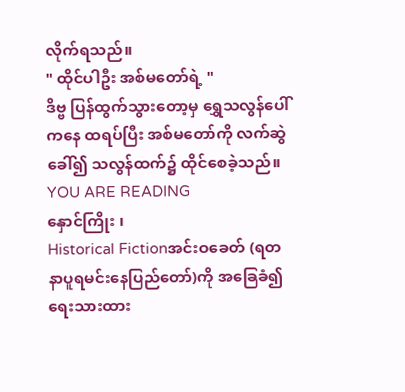လိုက်ရသည်။
" ထိုင်ပါဦး အစ်မတော်ရဲ့ "
ဒိဗ္ဗ ပြန်ထွက်သွားတော့မှ ရွှေသလွန်ပေါ်ကနေ ထရပ်ပြီး အစ်မတော်ကို လက်ဆွဲခေါ်၍ သလွန်ထက်၌ ထိုင်စေခဲ့သည်။
YOU ARE READING
နှောင်ကြိုး ၊
Historical Fictionအင်းဝခေတ် (ရတနာပူရမင်းနေပြည်တော်)ကို အခြေခံ၍ ရေးသားထား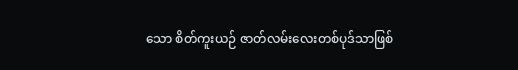သော စိတ်ကူးယဉ် ဇာတ်လမ်းလေးတစ်ပုဒ်သာဖြစ်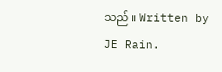သည် ။ Written by JE Rain.